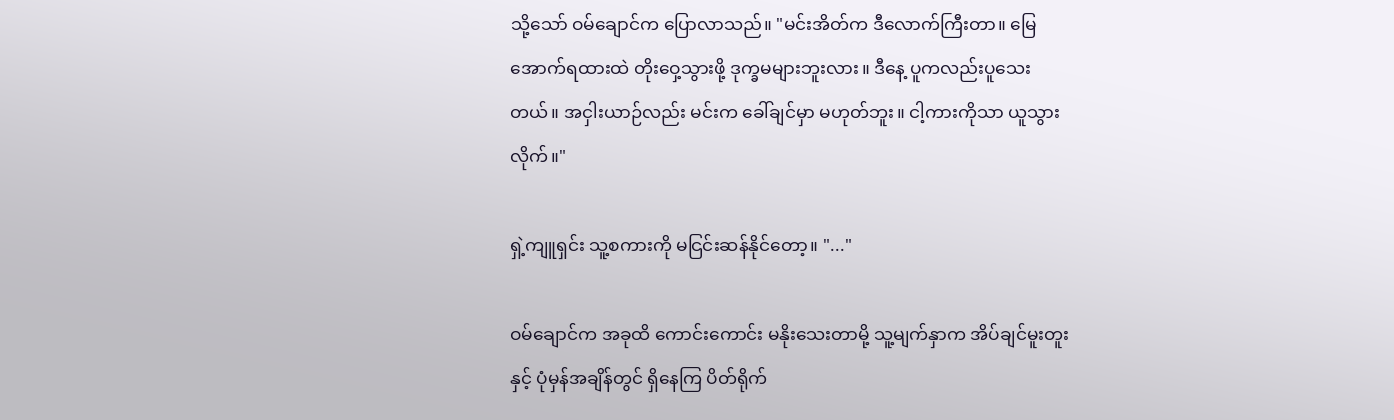သို့သော် ဝမ်ချောင်က ပြောလာသည်။ "မင်းအိတ်က ဒီလောက်ကြီးတာ။ မြေအောက်ရထားထဲ တိုးဝှေ့သွားဖို့ ဒုက္ခမများဘူးလား။ ဒီနေ့ ပူကလည်းပူသေးတယ်။ အငှါးယာဉ်လည်း မင်းက ခေါ်ချင်မှာ မဟုတ်ဘူး။ ငါ့ကားကိုသာ ယူသွားလိုက်။"

ရှဲ့ကျူရှင်း သူ့စကားကို မငြင်းဆန်နိုင်တော့။ "..."

ဝမ်ချောင်က အခုထိ ကောင်းကောင်း မနိုးသေးတာမို့ သူ့မျက်နှာက အိပ်ချင်မူးတူးနှင့် ပုံမှန်အချိန်တွင် ရှိနေကြ ပိတ်ရိုက်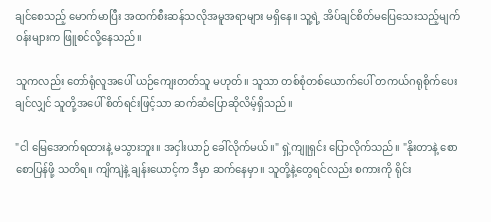ချင်စေသည့် မောက်မာပြီး အထက်စီးဆန်သလိုအမူအရာများ မရှိနေ။ သူ့ရဲ့ အိပ်ချင်စိတ်မပြေသေးသည့်မျက်ဝန်းများက ဖြူစင်လို့နေသည်။

သူကလည်း တော်ရုံလူအပေါ် ယဉ်ကျေးတတ်သူ မဟုတ်။ သူသာ တစ်စုံတစ်ယောက်ပေါ် တကယ်ဂရုစိုက်ပေးချင်လျှင် သူတို့အပေါ် စိတ်ရင်းဖြင့်သာ ဆက်ဆံပြောဆိုလိမ့်ရှိသည်။

"ငါ မြေအောက်ရထားနဲ့ မသွားဘူး။ အငှါးယာဉ် ခေါ်လိုက်မယ်။" ရှဲ့ကျူရှင်း ပြောလိုက်သည်။ "နိုးတာနဲ့ စောစောပြန်ဖို့ သတိရ။ ကျိကျဲနဲ့ ချန်းယောင့်က ဒီမှာ ဆက်နေမှာ။ သူတို့နဲ့တွေရင်လည်း စကားကို ရိုင်း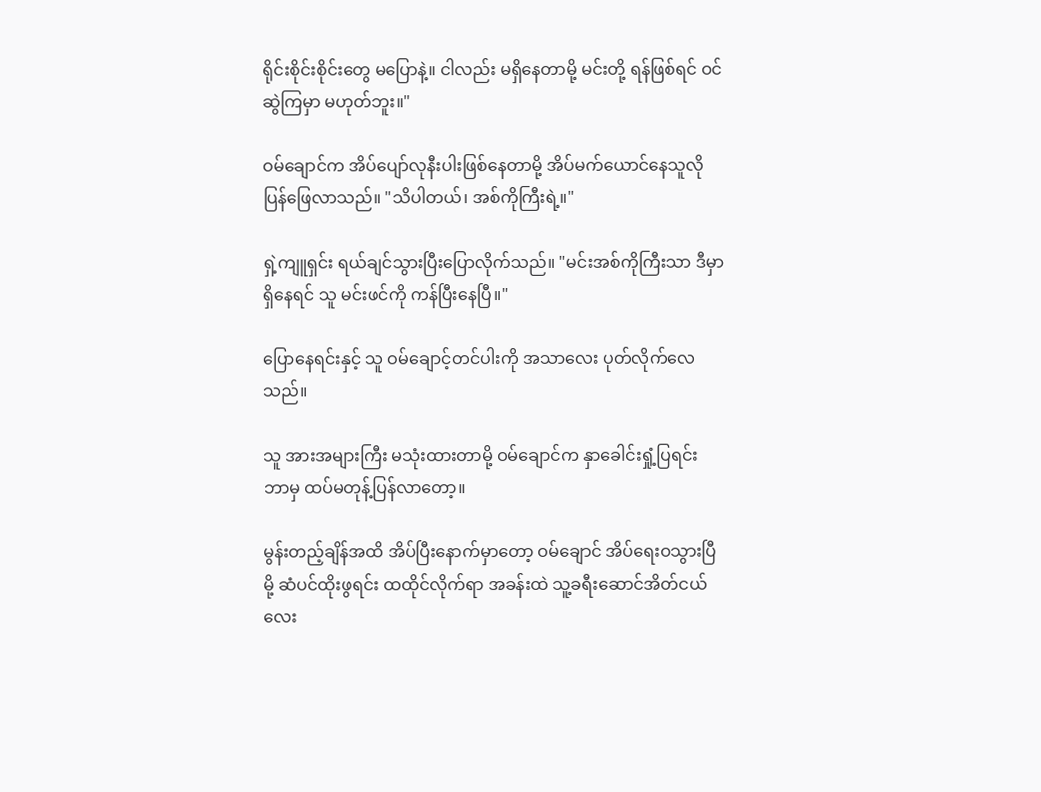ရိုင်းစိုင်းစိုင်းတွေ မပြောနဲ့။ ငါလည်း မရှိနေတာမို့ မင်းတို့ ရန်ဖြစ်ရင် ဝင်ဆွဲကြမှာ မဟုတ်ဘူး။"

ဝမ်ချောင်က အိပ်ပျော်လုနီးပါးဖြစ်နေတာမို့ အိပ်မက်ယောင်နေသူလို ပြန်ဖြေလာသည်။ "သိပါတယ်၊ အစ်ကိုကြီးရဲ့။"

ရှဲ့ကျူရှင်း ရယ်ချင်သွားပြီးပြောလိုက်သည်။ "မင်းအစ်ကိုကြီးသာ ဒီမှာရှိနေရင် သူ မင်းဖင်ကို ကန်ပြီးနေပြီ။"

ပြောနေရင်းနှင့် သူ ဝမ်ချောင့်တင်ပါးကို အသာလေး ပုတ်လိုက်လေသည်။

သူ အားအများကြီး မသုံးထားတာမို့ ဝမ်ချောင်က နှာခေါင်းရှုံ့ပြရင်း ဘာမှ ထပ်မတုန့်ပြန်လာတော့။

မွန်းတည့်ချိန်အထိ အိပ်ပြီးနောက်မှာတော့ ဝမ်ချောင် အိပ်ရေးဝသွားပြီမို့ ဆံပင်ထိုးဖွရင်း ထထိုင်လိုက်ရာ အခန်းထဲ သူ့ခရီးဆောင်အိတ်ငယ်လေး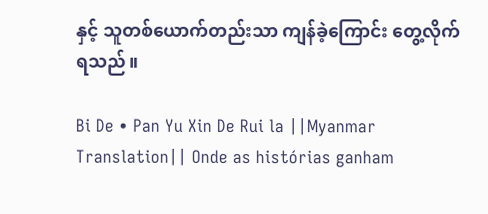နှင့် သူတစ်ယောက်တည်းသာ ကျန်ခဲ့ကြောင်း တွေ့လိုက်ရသည်။

Bi De • Pan Yu Xin De Rui la ||Myanmar Translation|| Onde as histórias ganham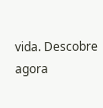vida. Descobre agora